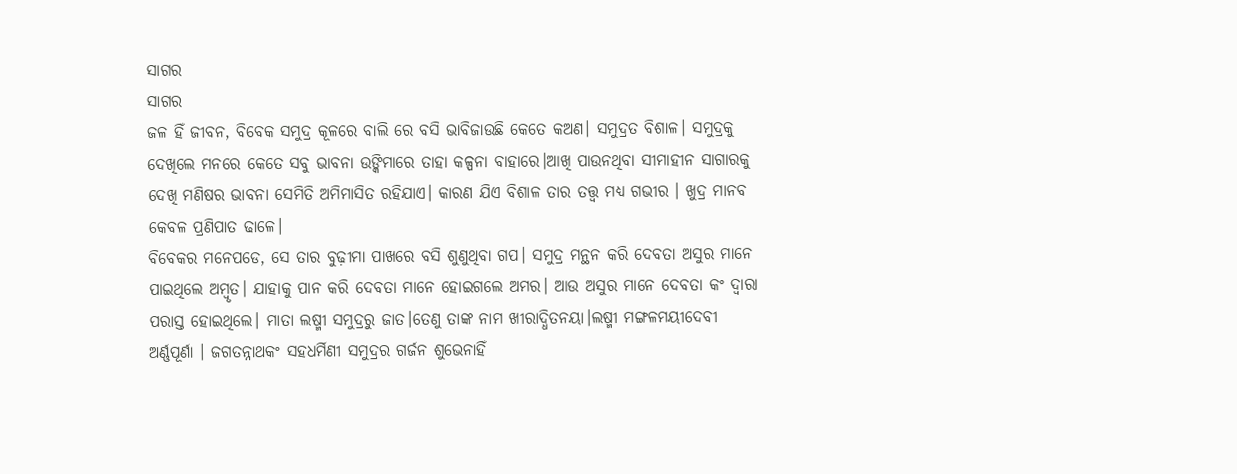ସାଗର
ସାଗର
ଜଳ ହିଁ ଜୀବନ, ବିବେକ ସମୁଦ୍ର କୂଳରେ ବାଲି ରେ ବସି ଭାବିଜାଉଛି କେତେ କଅଣ। ସମୁଦ୍ରତ ବିଶାଳ। ସମୁଦ୍ରକୁ ଦେଖିଲେ ମନରେ କେତେ ସବୁ ଭାବନା ଉଙ୍କିମାରେ ତାହା କଳ୍ପନା ବାହାରେ।ଆଖି ପାଉନଥିବା ସୀମାହୀନ ସାଗାରକୁ ଦେଖି ମଣିଷର ଭାବନା ସେମିତି ଅମିମାସିତ ରହିଯାଏ। କାରଣ ଯିଏ ବିଶାଳ ତାର ତତ୍ତ୍ଵ ମଧ୍ୟ ଗଭୀର । ଖୁଦ୍ର ମାନବ କେବଳ ପ୍ରଣିପାତ ଢାଳେ।
ବିବେକର ମନେପଡେ, ସେ ତାର ବୁଢ଼ୀମା ପାଖରେ ବସି ଶୁଣୁଥିବା ଗପ। ସମୁଦ୍ର ମନ୍ଥନ କରି ଦେବତା ଅସୁର ମାନେ ପାଇଥିଲେ ଅମ୍ବୃତ। ଯାହାକୁ ପାନ କରି ଦେବତା ମାନେ ହୋଇଗଲେ ଅମର। ଆଉ ଅସୁର ମାନେ ଦେବତା କଂ ଦ୍ୱାରା ପରାସ୍ତ ହୋଇଥିଲେ। ମାତା ଲଷ୍ମୀ ସମୁଦ୍ରରୁ ଜାତ।ତେଣୁ ତାଙ୍କ ନାମ ଖୀରାଦ୍ଧିତନୟା।ଲଷ୍ମୀ ମଙ୍ଗଳମୟୀଦେବୀ ଅର୍ଣ୍ଣପୂର୍ଣା । ଜଗତନ୍ନାଥକଂ ସହଧର୍ମିଣୀ ସମୁଦ୍ରର ଗର୍ଜନ ଶୁଭେନାହିଁ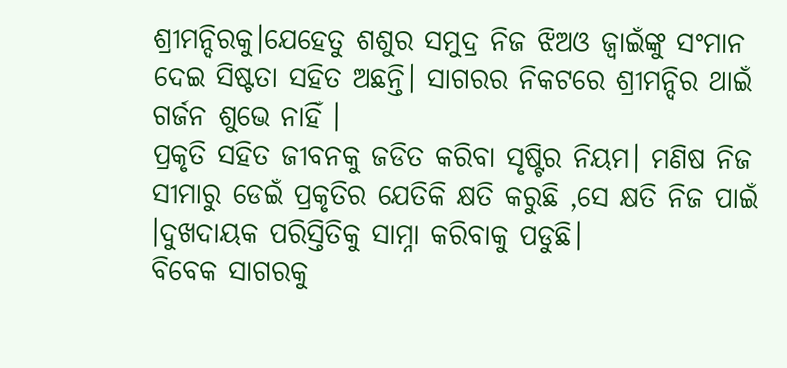ଶ୍ରୀମନ୍ଦିରକୁ।ଯେହେତୁ ଶଶୁର ସମୁଦ୍ର ନିଜ ଝିଅଓ ଜ୍ୱାଇଁଙ୍କୁ ସଂମାନ ଦେଇ ସିଷ୍ଟତା ସହିତ ଅଛନ୍ତି। ସାଗରର ନିକଟରେ ଶ୍ରୀମନ୍ଦିର ଥାଇଁ ଗର୍ଜନ ଶୁଭେ ନାହିଁ ।
ପ୍ରକୃତି ସହିତ ଜୀବନକୁ ଜଡିତ କରିବା ସୃଷ୍ଟିର ନିୟମ। ମଣିଷ ନିଜ ସୀମାରୁ ଡେଇଁ ପ୍ରକୃତିର ଯେତିକି କ୍ଷତି କରୁଛି ,ସେ କ୍ଷତି ନିଜ ପାଇଁ ।ଦୁଖଦାୟକ ପରିସ୍ତିତିକୁ ସାମ୍ନା କରିବାକୁ ପଡୁଛି।
ବିବେକ ସାଗରକୁ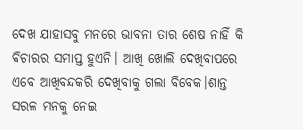ଦେଖ ଯାହାସବୁ ମନରେ ଭାବନା ତାର ଶେଷ ନାହିଁ କି ଵିଚାରର ସମାପ୍ତ ହୁଏନି। ଆଖି ଖୋଲି ଦେଖିବାପରେ ଏବେ ଆଖିବନ୍ଦକରି ଦେଖିବାକୁ ଗଲା ବିବେକ।ଶାନ୍ତ ସରଳ ମନକୁ ନେଇ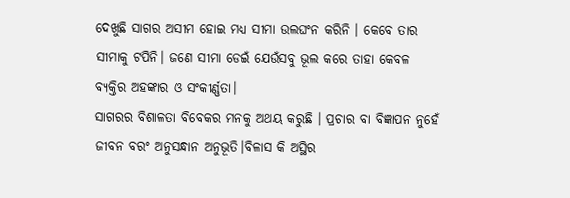ଦେଖୁଛି ସାଗର ଅସୀମ ହୋଇ ମଧ୍ୟ ସୀମା ଉଲଘଂନ କରିନି । କେବେ ତାର ସୀମାକୁ ଟପିନି। ଜଣେ ସୀମା ଡେଇଁ ଯେଉଁସବୁ ଭୂଲ କରେ ତାହା କେବଳ ବ୍ୟକ୍ତିର ଅହଙ୍କାର ଓ ସଂକୀର୍ଣ୍ଣତା।
ସାଗରର ବିଶାଳତା ବିବେକର ମନକୁ ଅଥୟ କରୁଛି । ପ୍ରଚାର ବା ବିଜ୍ଞାପନ ନୁହେଁ ଜୀବନ ବରଂ ଅନୁସନ୍ଧାନ ଅନୁଭୂତି।ବିଳାସ କି ଅସ୍ଥିର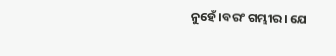ନୁହେଁ।ବରଂ ଗମ୍ଭୀର। ଯେ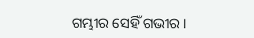ଗମ୍ଭୀର ସେହିଁ ଗଭୀର ।